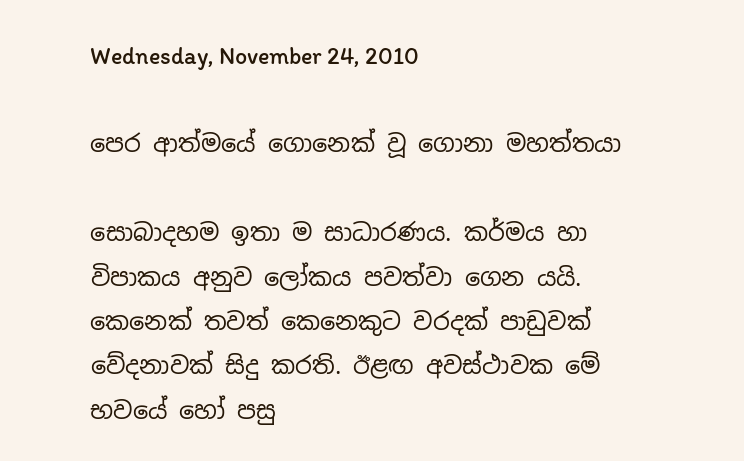Wednesday, November 24, 2010

පෙර ආත්මයේ ගොනෙක් වූ ගොනා මහත්තයා

සොබාදහම ඉතා ම සාධාරණය. කර්මය හා විපාකය අනුව ලෝකය පවත්වා ගෙන යයි. කෙනෙක් තවත් කෙනෙකුට වරදක් පාඩුවක් වේදනාවක් සිදු කරති. ඊළඟ අවස්ථාවක මේ භවයේ හෝ පසු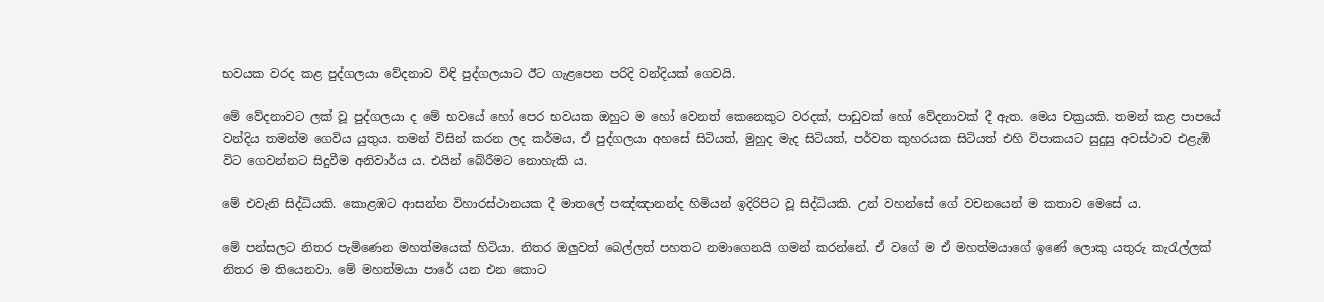භවයක වරද කළ පුද්ගලයා වේදනාව විඳි පුද්ගලයාට ඊට ගැළපෙන පරිදි වන්දියක් ගෙවයි.

මේ වේදනාවට ලක් වූ පුද්ගලයා ද මේ භවයේ හෝ පෙර භවයක ඔහුට ම හෝ වෙනත් කෙනෙකුට වරදක්, පාඩුවක් හෝ වේදනාවක් දී ඇත. මෙය චක්‍රයකි. තමන් කළ පාපයේ වන්දිය තමන්ම ගෙවිය යුතුය. තමන් විසින් කරන ලද කර්මය, ඒ පුද්ගලයා අහසේ සිටියත්, මුහුද මැද සිටියත්, පර්වත කුහරයක සිටියත් එහි විපාකයට සුදුසු අවස්ථාව එළැඹි විට ගෙවන්නට සිදුවීම අනිවාර්ය ය. එයින් බේරීමට නොහැකි ය.

මේ එවැනි සිද්ධියකි. කොළඹට ආසන්න විහාරස්ථානයක දී මාතලේ පඤ්ඤානන්ද හිමියන් ඉදිරිපිට වූ සිද්ධියකි. උන් වහන්සේ ගේ වචනයෙන් ම කතාව මෙසේ ය.

මේ පන්සලට නිතර පැමිණෙන මහත්මයෙක් හිටියා. නිතර ඔලුවත් බෙල්ලත් පහතට නමාගෙනයි ගමන් කරන්නේ. ඒ වගේ ම ඒ මහත්මයාගේ ඉණේ ලොකු යතුරු කැරැල්ලක් නිතර ම තියෙනවා. මේ මහත්මයා පාරේ යන එන කොට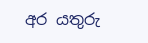අර යතුරු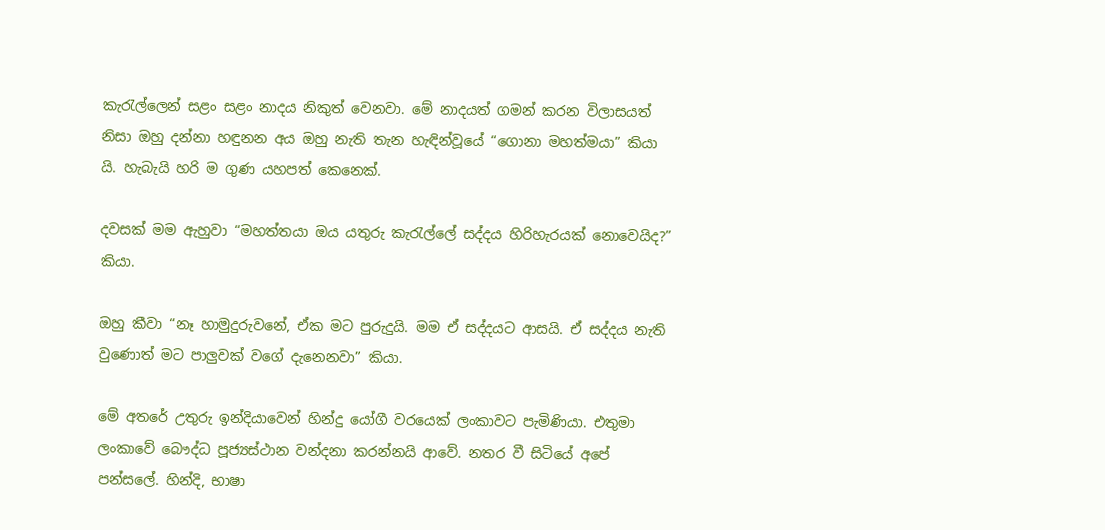කැරැල්ලෙන් සළං සළං නාදය නිකුත් වෙනවා. මේ නාදයත් ගමන් කරන විලාසයත් නිසා ඔහු දන්නා හඳුනන අය ඔහු නැති තැන හැඳින්වූයේ “ගොනා මහත්මයා” කියා යි. හැබැයි හරි ම ගුණ යහපත් කෙනෙක්.

දවසක් මම ඇහුවා “මහත්තයා ඔය යතුරු කැරැල්ලේ සද්දය හිරිහැරයක් නොවෙයිද?” කියා.

ඔහු කීවා “නෑ හාමුදුරුවනේ, ඒක මට පුරුදුයි. මම ඒ සද්දයට ආසයි. ඒ සද්දය නැති වුණොත් මට පාලුවක් වගේ දැනෙනවා” කියා.

මේ අතරේ උතුරු ඉන්දියාවෙන් හින්දු යෝගී වරයෙක් ලංකාවට පැමිණියා. එතුමා ලංකාවේ බෞද්ධ පූජ්‍යස්ථාන වන්දනා කරන්නයි ආවේ. නතර වී සිටියේ අපේ පන්සලේ. හින්දි, භාෂා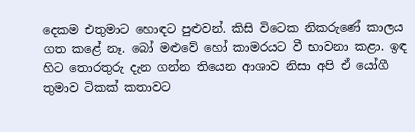දෙකම එතුමාට හොඳට පුළුවන්. කිසි විටෙක නිකරුණේ කාලය ගත කළේ නෑ. බෝ මළුවේ හෝ කාමරයට වී භාවනා කළා. ඉඳ හිට තොරතුරු දැන ගන්න තියෙන ආශාව නිසා අපි ඒ යෝගී තුමාව ටිකක් කතාවට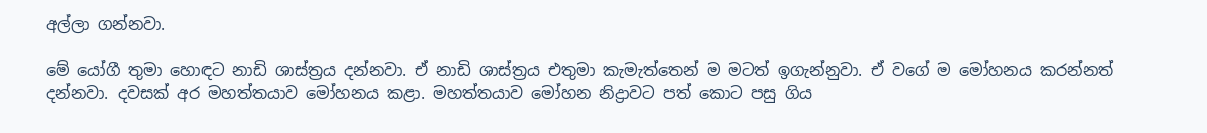අල්ලා ගන්නවා.

මේ යෝගී තුමා හොඳට නාඩි ශාස්ත්‍රය දන්නවා. ඒ නාඩි ශාස්ත්‍රය එතුමා කැමැත්තෙන් ම මටත් ඉගැන්නුවා. ඒ වගේ ම මෝහනය කරන්නත් දන්නවා. දවසක් අර මහත්තයාව මෝහනය කළා. මහත්තයාව මෝහන නිද්‍රාවට පත් කොට පසු ගිය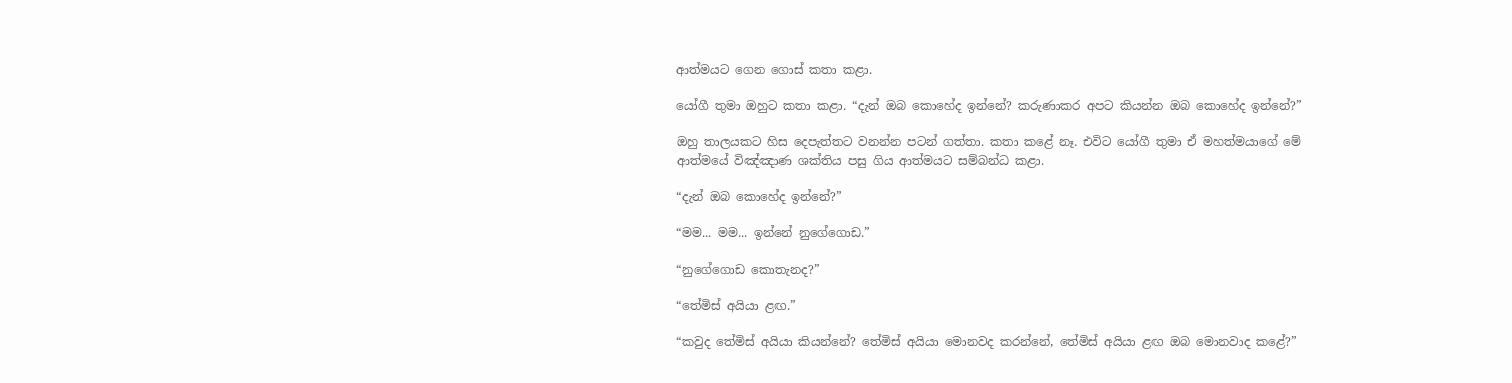ආත්මයට ගෙන ගොස් කතා කළා.

යෝගී තුමා ඔහුට කතා කළා. “දැන් ඔබ කොහේද ඉන්නේ? කරුණාකර අපට කියන්න ඔබ කොහේද ඉන්නේ?”

ඔහු තාලයකට හිස දෙපැත්තට වනන්න පටන් ගත්තා. කතා කළේ නෑ. එවිට යෝගී තුමා ඒ මහත්මයාගේ මේ ආත්මයේ විඤ්ඤාණ ශක්තිය පසු ගිය ආත්මයට සම්බන්ධ කළා.

“දැන් ඔබ කොහේද ඉන්නේ?”

“මම... මම... ඉන්නේ නුගේගොඩ.”

“නුගේගොඩ කොතැනද?”

“තේමිස් අයියා ළඟ.”

“කවුද තේමිස් අයියා කියන්නේ? තේමිස් අයියා මොනවද කරන්නේ, තේමිස් අයියා ළඟ ඔබ මොනවාද කළේ?”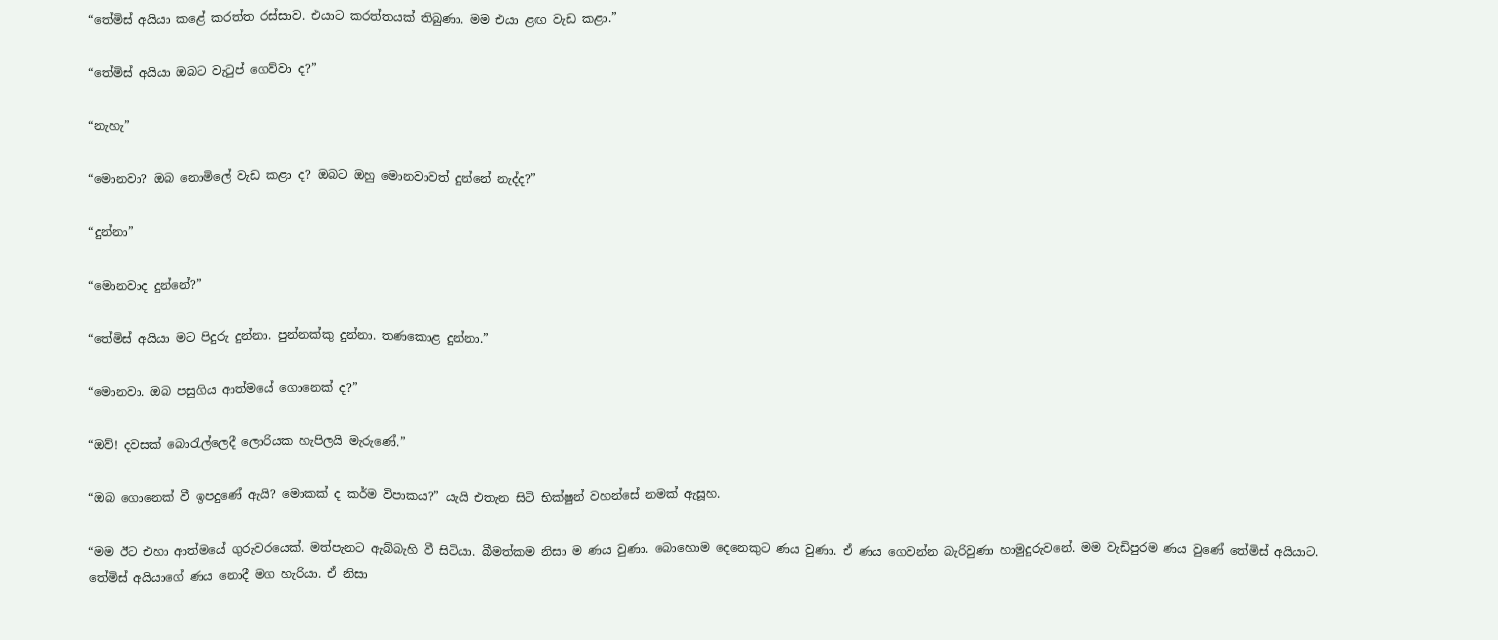“තේමිස් අයියා කළේ කරත්ත රස්සාව. එයාට කරත්තයක් තිබුණා. මම එයා ළඟ වැඩ කළා.”

“තේමිස් අයියා ඔබට වැටුප් ගෙව්වා ද?”

“නැහැ”

“මොනවා? ඔබ නොමිලේ වැඩ කළා ද? ඔබට ඔහු මොනවාවත් දුන්නේ නැද්ද?”

“දුන්නා”

“මොනවාද දුන්නේ?”

“තේමිස් අයියා මට පිදුරු දුන්නා. පුන්නක්කු දුන්නා. තණකොළ දුන්නා.”

“මොනවා. ඔබ පසුගිය ආත්මයේ ගොනෙක් ද?”

“ඔව්! දවසක් බොරැල්ලෙදී ලොරියක හැපිලයි මැරුණේ.”

“ඔබ ගොනෙක් වී ඉපදුණේ ඇයි? මොකක් ද කර්ම විපාකය?” යැයි එතැන සිටි භික්ෂුන් වහන්සේ නමක් ඇසූහ.

“මම ඊට එහා ආත්මයේ ගුරුවරයෙක්. මත්පැනට ඇබ්බැහි වී සිටියා. බීමත්කම නිසා ම ණය වුණා. බොහොම දෙනෙකුට ණය වුණා. ඒ ණය ගෙවන්න බැරිවුණා හාමුදුරුවනේ. මම වැඩිපුරම ණය වුණේ තේමිස් අයියාට. තේමිස් අයියාගේ ණය නොදී මග හැරියා. ඒ නිසා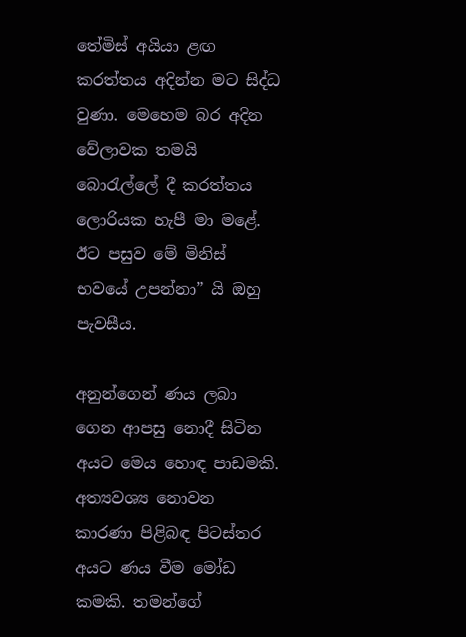තේමිස් අයියා ළඟ කරත්තය අදින්න මට සිද්ධ වුණා. මෙහෙම බර අදින වේලාවක තමයි බොරැල්ලේ දී කරත්තය ලොරියක හැපී මා මළේ. ඊට පසුව මේ මිනිස් භවයේ උපන්නා” යි ඔහු පැවසීය.

අනුන්ගෙන් ණය ලබා ගෙන ආපසු නොදී සිටින අයට මෙය හොඳ පාඩමකි. අත්‍යවශ්‍ය නොවන කාරණා පිළිබඳ පිටස්තර අයට ණය වීම මෝඩ කමකි. තමන්ගේ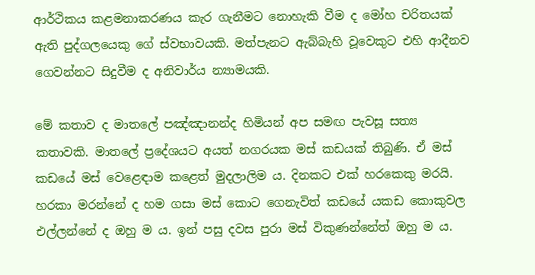ආර්ථිකය කළමනාකරණය කැර ගැනීමට නොහැකි වීම ද මෝහ චරිතයක් ඇති පුද්ගලයෙකු ගේ ස්වභාවයකි. මත්පැනට ඇබ්බැහි වූවෙකුට එහි ආදීනව ගෙවන්නට සිදුවීම ද අනිවාර්ය න්‍යාමයකි.

මේ කතාව ද මාතලේ පඤ්ඤානන්ද හිමියන් අප සමඟ පැවසූ සත්‍ය කතාවකි. මාතලේ ප්‍රදේශයට අයත් නගරයක මස් කඩයක් තිබුණි. ඒ මස් කඩයේ මස් වෙළෙඳාම කළෙත් මුදලාලිම ය. දිනකට එක් හරකෙකු මරයි. හරකා මරන්නේ ද හම ගසා මස් කොට ගෙනැවිත් කඩයේ යකඩ කොකුවල එල්ලන්නේ ද ඔහු ම ය. ඉන් පසු දවස පුරා මස් විකුණන්නේත් ඔහු ම ය.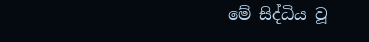මේ සිද්ධිය වූ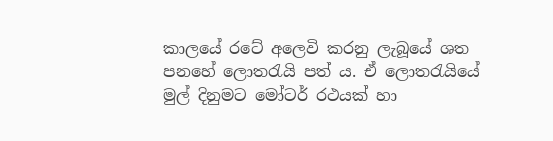කාලයේ රටේ අලෙවි කරනු ලැබූයේ ශත පනහේ ලොතරැයි පත් ය. ඒ ලොතරැයියේ මුල් දිනුමට මෝටර් රථයක් හා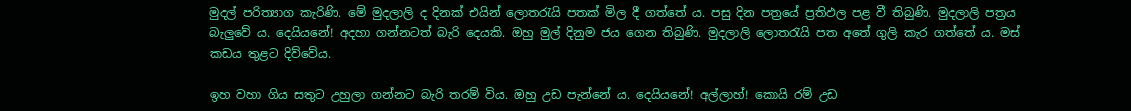මුදල් පරිත්‍යාග කැරිණි. මේ මුදලාලි ද දිනක් එයින් ලොතරැයි පතක් මිල දී ගත්තේ ය. පසු දින පත්‍රයේ ප්‍රතිඵල පළ වී තිබුණි. මුදලාලි පත්‍රය බැලුවේ ය. දෙයියනේ! අදහා ගන්නටත් බැරි දෙයකි. ඔහු මුල් දිනුම ජය ගෙන තිබුණි. මුදලාලි ලොතරැයි පත අතේ ගුලි කැර ගත්තේ ය. මස් කඩය තුළට දිව්වේය.

ඉහ වහා ගිය සතුට උහුලා ගන්නට බැරි තරම් විය. ඔහු උඩ පැන්නේ ය. දෙයියනේ! අල්ලාහ්! කොයි රම් උඩ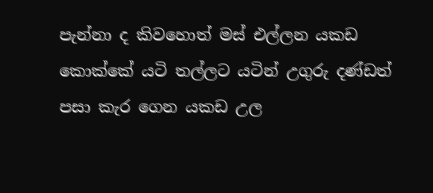පැන්නා ද කිවහොත් මස් එල්ලන යකඩ කොක්කේ යටි තල්ලට යටින් උගුරු දණ්ඩත් පසා කැර ගෙන යකඩ උල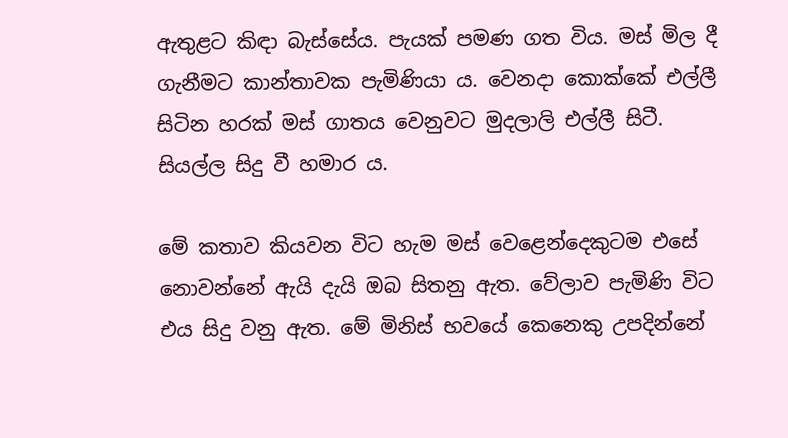ඇතුළට කිඳා බැස්සේය. පැයක් පමණ ගත විය. මස් මිල දී ගැනීමට කාන්තාවක පැමිණියා ය. වෙනදා කොක්කේ එල්ලී සිටින හරක් මස් ගාතය වෙනුවට මුදලාලි එල්ලී සිටී. සියල්ල සිදු වී හමාර ය.

මේ කතාව කියවන විට හැම මස් වෙළෙන්දෙකුටම එසේ නොවන්නේ ඇයි දැයි ඔබ සිතනු ඇත. වේලාව පැමිණි විට එය සිදු වනු ඇත. මේ මිනිස් භවයේ කෙනෙකු උපදින්නේ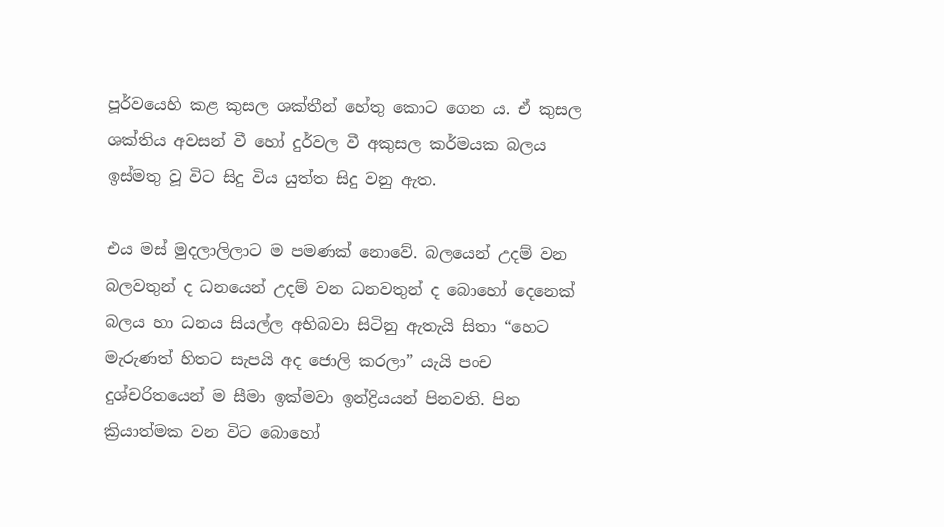පූර්වයෙහි කළ කුසල ශක්තීන් හේතු කොට ගෙන ය. ඒ කුසල ශක්තිය අවසන් වී හෝ දුර්වල වී අකුසල කර්මයක බලය ඉස්මතු වූ විට සිදු විය යුත්ත සිදු වනු ඇත.

එය මස් මුදලාලිලාට ම පමණක් නොවේ. බලයෙන් උදම් වන බලවතුන් ද ධනයෙන් උදම් වන ධනවතුන් ද බොහෝ දෙනෙක් බලය හා ධනය සියල්ල අභිබවා සිටිනු ඇතැයි සිතා “හෙට මැරුණත් හිතට සැපයි අද ජොලි කරලා” යැයි පංච දුශ්චරිතයෙන් ම සීමා ඉක්මවා ඉන්ද්‍රියයන් පිනවති. පින ක්‍රියාත්මක වන විට බොහෝ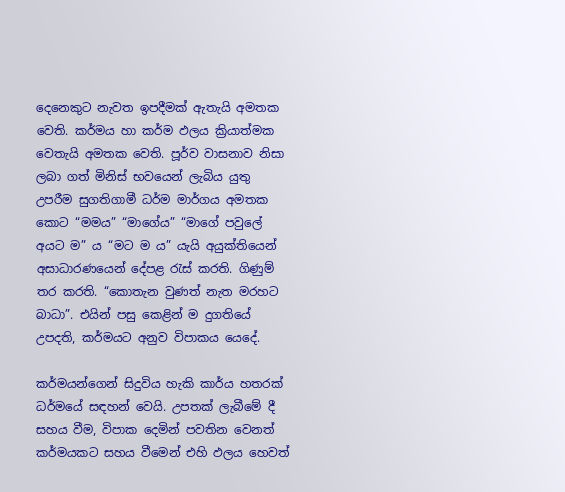දෙනෙකුට නැවත ඉපදීමක් ඇතැයි අමතක වෙති. කර්මය හා කර්ම ඵලය ක්‍රියාත්මක වෙතැයි අමතක වෙති. පූර්ව වාසනාව නිසා ලබා ගත් මිනිස් භවයෙන් ලැබිය යුතු උපරීම සුගතිගාමී ධර්ම මාර්ගය අමතක කොට “මමය” “මාගේය” “මාගේ පවුලේ අයට ම” ය “මට ම ය” යැයි අයුක්තියෙන් අසාධාරණයෙන් දේපළ රැස් කරති. ගිණුම් තර කරති. “කොතැන වුණත් නැත මරහට බාධා”. එයින් පසු කෙළින් ම දුගතියේ උපදති, කර්මයට අනුව විපාකය යෙදේ.

කර්මයන්ගෙන් සිදුවිය හැකි කාර්ය හතරක් ධර්මයේ සඳහන් වෙයි. උපතක් ලැබීමේ දී සහය වීම, විපාක දෙමින් පවතින වෙනත් කර්මයකට සහය වීමෙන් එහි ඵලය හෙවත්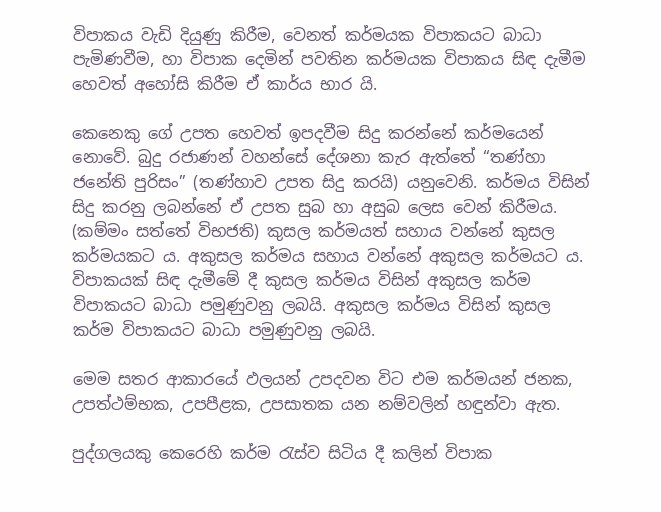විපාකය වැඩි දියුණු කිරීම, වෙනත් කර්මයක විපාකයට බාධා පැමිණවීම, හා විපාක දෙමින් පවතින කර්මයක විපාකය සිඳ දැමීම හෙවත් අහෝසි කිරීම ඒ කාර්ය භාර යි.

කෙනෙකු ගේ උපත හෙවත් ඉපදවීම සිදු කරන්නේ කර්මයෙන් නොවේ. බුදු රජාණන් වහන්සේ දේශනා කැර ඇත්තේ “තණ්හා ජනේති පුරිසං” (තණ්හාව උපත සිදු කරයි) යනුවෙනි. කර්මය විසින් සිදු කරනු ලබන්නේ ඒ උපත සුබ හා අසුබ ලෙස වෙන් කිරීමය. (කම්මං සත්තේ විභජති) කුසල කර්මයත් සහාය වන්නේ කුසල කර්මයකට ය. අකුසල කර්මය සහාය වන්නේ අකුසල කර්මයට ය. විපාකයක් සිඳ දැමීමේ දී කුසල කර්මය විසින් අකුසල කර්ම විපාකයට බාධා පමුණුවනු ලබයි. අකුසල කර්මය විසින් කුසල කර්ම විපාකයට බාධා පමුණුවනු ලබයි.

මෙම සතර ආකාරයේ ඵලයන් උපදවන විට එම කර්මයන් ජනක, උපත්ථම්භක, උපපීළක, උපසාතක යන නම්වලින් හඳුන්වා ඇත.

පුද්ගලයකු කෙරෙහි කර්ම රැස්ව සිටිය දී කලින් විපාක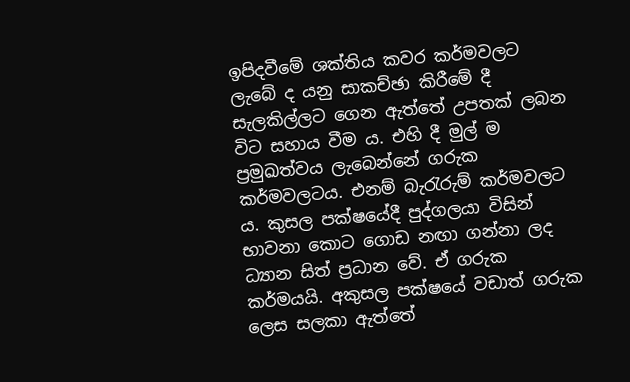ඉපිදවීමේ ශක්තිය කවර කර්මවලට ලැබේ ද යනු සාකච්ඡා කිරීමේ දී සැලකිල්ලට ගෙන ඇත්තේ උපතක් ලබන විට සහාය වීම ය. එහි දී මුල් ම ප්‍රමුඛත්වය ලැබෙන්නේ ගරුක කර්මවලටය. එනම් බැරැරුම් කර්මවලට ය. කුසල පක්ෂයේදී පුද්ගලයා විසින් භාවනා කොට ගොඩ නඟා ගන්නා ලද ධ්‍යාන සිත් ප්‍රධාන වේ. ඒ ගරුක කර්මයයි. අකුසල පක්ෂයේ වඩාත් ගරුක ලෙස සලකා ඇත්තේ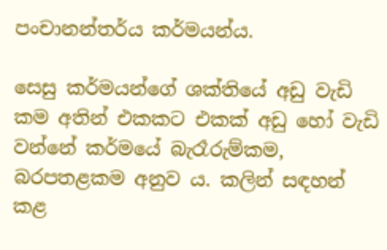පංචානන්තර්ය කර්මයන්ය.

සෙසු කර්මයන්ගේ ශක්තියේ අඩු වැඩි කම අතින් එකකට එකක් අඩු හෝ වැඩි වන්නේ කර්මයේ බැරෑරුම්කම, බරපතළකම අනුව ය. කලින් සඳහන් කළ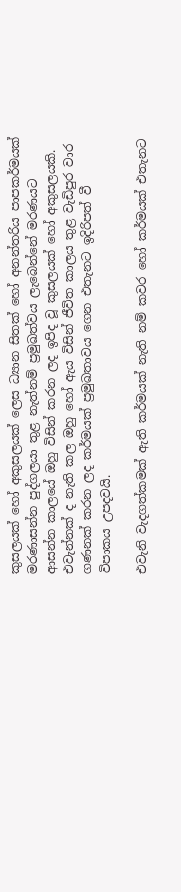කුසලයක් හෝ අකුසලයක් ලෙස ධ්‍යාන සිතක් හෝ අනන්තරිය පාපකර්මයක් මරණාසන්න පුද්ගලයා තුළ නැත්නම් ප්‍රමුඛත්වය ලැබෙන්නේ මරණයට ආසන්න කාලයේ ඔහු විසින් කරන ලද ඉපිද වූ කුසලයක් හෝ අකුසලයකි. එවැන්නක් ද නැති කල ඔහු හෝ ඇය විසින් ජීවිත කාලය තුළ වැඩිපුර වාර ගණනක් කරන ලද කර්මයක් ප්‍රමුඛතාවය ගෙන එතැනට ඉදිරිපත් වී විපාකය උපදවයි.

එවැනි වැදගත්කමක් ඇති කර්මයක් නැති නම් කවර හෝ කර්මයක් එතැනට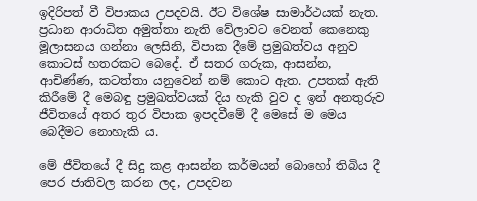ඉදිරිපත් වී විපාකය උපදවයි. ඊට විශේෂ සාමාර්ථයක් නැත. ප්‍රධාන ආරාධිත අමුත්තා නැති වේලාවට වෙනත් කෙනෙකු මූලාසනය ගන්නා ලෙසිනි, විපාක දීමේ ප්‍රමුඛත්වය අනුව කොටස් හතරකට බෙදේ. ඒ සතර ගරුක, ආසන්න, ආචිණ්ණ, කටත්තා යනුවෙන් නම් කොට ඇත. උපතක් ඇති කිරීමේ දී මෙබඳු ප්‍රමුඛත්වයක් දිය හැකි වුව ද ඉන් අනතුරුව ජීවිතයේ අතර තුර විපාක ඉපදවීමේ දී මෙසේ ම මෙය බෙදීමට නොහැකි ය.

මේ ජීවිතයේ දී සිදු කළ ආසන්න කර්මයන් බොහෝ තිබිය දී පෙර ජාතිවල කරන ලද, උපදවන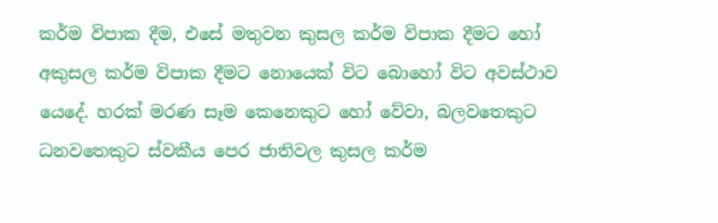කර්ම විපාක දීම, එසේ මතුවන කුසල කර්ම විපාක දීමට හෝ අකුසල කර්ම විපාක දීමට නොයෙක් විට බොහෝ විට අවස්ථාව යෙදේ. හරක් මරණ සෑම කෙනෙකුට හෝ වේවා, බලවතෙකුට ධනවතෙකුට ස්වකීය පෙර ජාතිවල කුසල කර්ම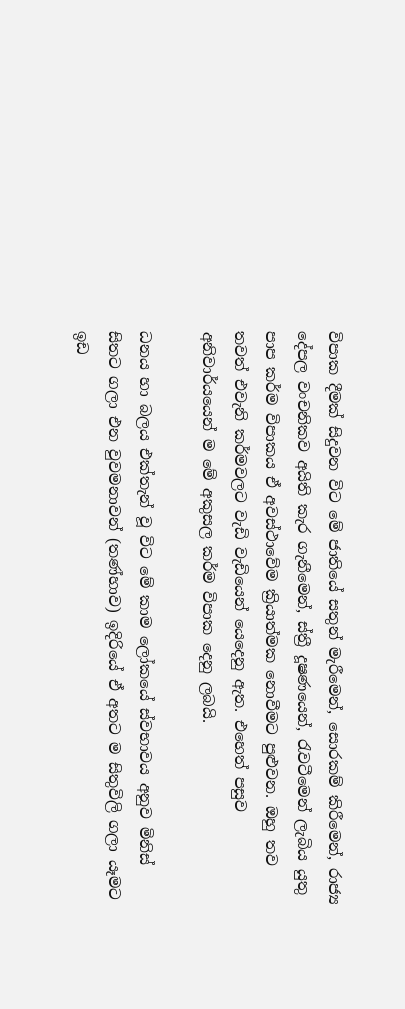විපාක දීමක් සිදුවන විට මේ ජාතියේ සතුන් මැරීමෙන්, සොරකම් කිරීමෙන්, රාජ්‍ය දේපල වංචනිකව අයිති කැර ගැනීමෙන්, ස්ත්‍රී දූෂණයෙන්, රැවටීමෙන් ලැබිය යුතු පාප කර්ම විපාකය ඒ අවස්ථාවේම ක්‍රියාත්මක නොවීමට පුළුවන. ඔහු තව තවත් එවැනි කර්මවලට වැඩි වැඩියෙන් යෙදෙනු ඇත. එහෙත් පසුව අනිවාර්යයෙන් ම මේ අකුසල කර්ම විපාක දෙනු ලබයි.

ධනය හා බලය එක්තැන් වූ විට මේ කාම ලෝකයේ ස්වභාවය අනුව මිනිස් සිතට ගලා එන වුවමනාවන් (තණ්හාව) ඉදිරියේ ඒ අතට ම සිතුවිලි ගලා යෑමට ඉඩ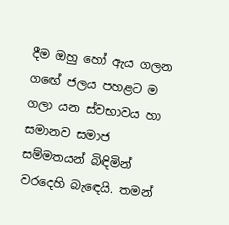දීම ඔහු හෝ ඇය ගලන ගඟේ ජලය පහළට ම ගලා යන ස්වභාවය හා සමානව සමාජ සම්මතයන් බිඳිමින් වරදෙහි බැඳෙයි. තමන්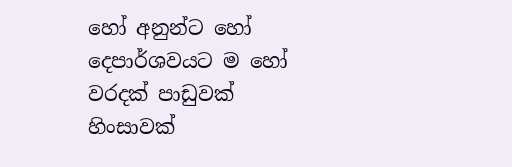හෝ අනුන්ට හෝ දෙපාර්ශවයට ම හෝ වරදක් පාඩුවක් හිංසාවක්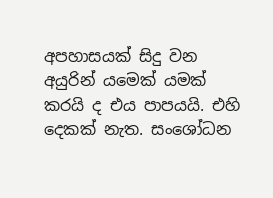අපහාසයක් සිදු වන අයුරින් යමෙක් යමක් කරයි ද එය පාපයයි. එහි දෙකක් නැත. සංශෝධන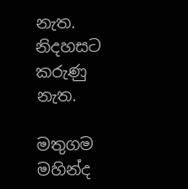නැත. නිදහසට කරුණු නැත.

මතුගම මහින්ද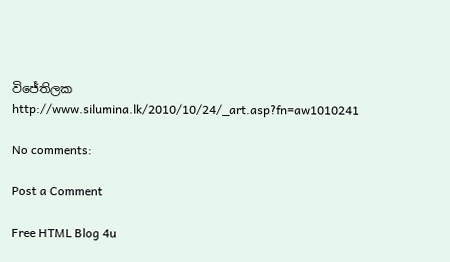විජේතිලක
http://www.silumina.lk/2010/10/24/_art.asp?fn=aw1010241

No comments:

Post a Comment

Free HTML Blog 4u